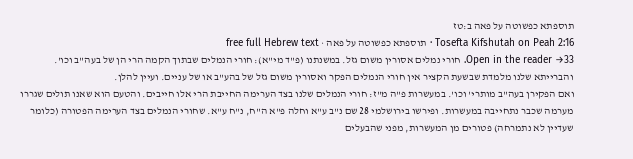תוספתא כפשוטה על פאה ב:טז
Tosefta Kifshutah on Peah 2:16 · תוספתא כפשוטה על פאה · free full Hebrew text
Open in the reader →33. חורי נמלים אסורין משום גזל. במשנתנו (פ"ד מי"א): חורי הנמלים שבתוך הקמה הרי הן של בעה"ב וכו'. והברייתא שלנו מלמדת שבשעת הקציר אין חורי הנמלים הפקר ואסורין משום גזל של בהע"ב או של עניים. ועיין להלן.
ואם הפקירן בעה"ב מותרי' וכו'. במעשרות פ"ה מ"ז: חורי הנמלים שלנו בצד הערימה החייבת הרי אלו חייבים. והטעם הוא שאנו תולים שגררו מערמה שכבר נתחייבה במעשרות. ופירשו בירושלמי 28 שם נ"ב ע"א וחלה פ"א ה"ח, נ"ח ע"א. שחורי הנמלים בצד הערימה הפטורה (כלומר שעדיין לא נתמרחה) פטורים מן המעשרות, מפני שהבעלים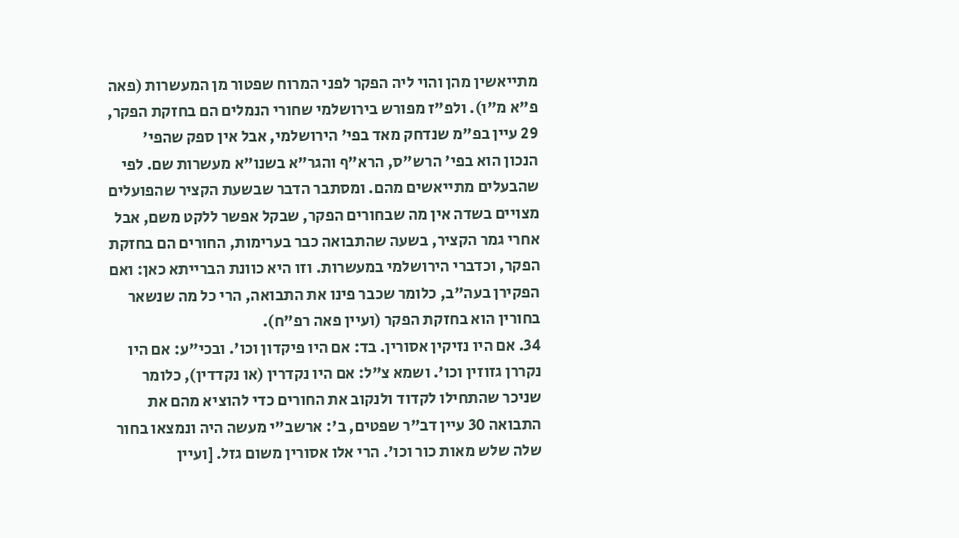מתייאשין מהן והוי ליה הפקר לפני המרוח שפטור מן המעשרות (פאה פ"א מ"ו). ולפ"ז מפורש בירושלמי שחורי הנמלים הם בחזקת הפקר, 29 עיין בפ"מ שנדחק מאד בפי' הירושלמי, אבל אין ספק שהפי' הנכון הוא בפי' הרש"ס, הרא"ף והגר"א בשנו"א מעשרות שם. לפי שהבעלים מתייאשים מהם. ומסתבר הדבר שבשעת הקציר שהפועלים מצויים בשדה אין מה שבחורים הפקר, שבקל אפשר ללקט משם, אבל אחרי גמר הקציר, בשעה שהתבואה כבר בערימות, החורים הם בחזקת הפקר, וכדברי הירושלמי במעשרות. וזו היא כוונת הברייתא כאן: ואם הפקירן בעה"ב, כלומר שכבר פינו את התבואה, הרי כל מה שנשאר בחורין הוא בחזקת הפקר (ועיין פאה רפ"ח).
34. אם היו נזיקין אסורין. בד: אם היו פיקדון וכו'. ובכי"ע: אם היו נקררן גזוזין וכו'. ושמא צ"ל: אם היו נקדרין (או נקדדין), כלומר שניכר שהתחילו לקדוד ולנקוב את החורים כדי להוציא מהם את התבואה 30 עיין דב"ר שפטים, ב': ארשב"י מעשה היה ונמצאו בחור שלה שלש מאות כור וכו'. הרי אלו אסורין משום גזל. [ועיין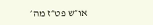או״ש פט״ז מה׳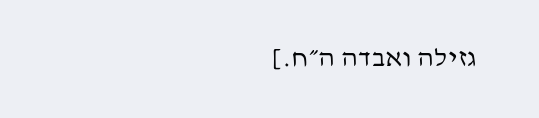גזילה ואבדה ה״ח.]